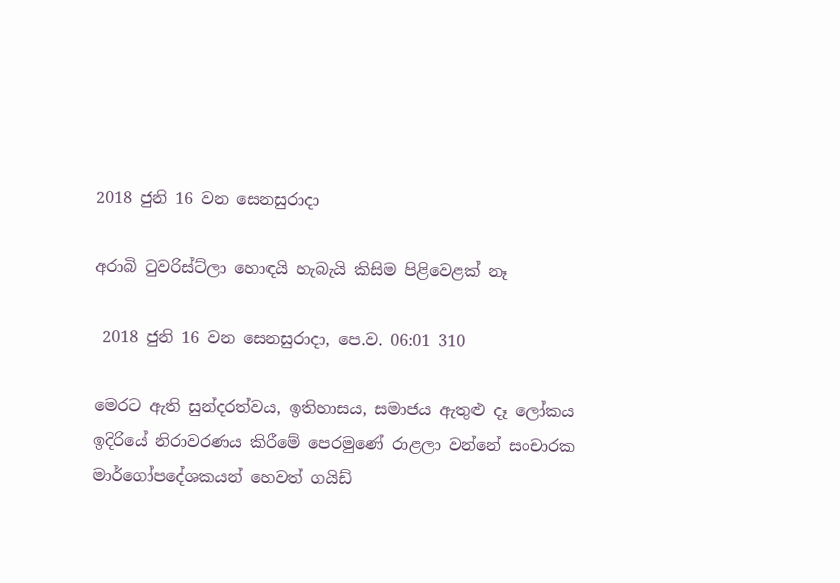2018 ජුනි 16 වන සෙනසුරාදා

අරාබි ටුවරිස්ට්ලා හොඳයි හැබැයි කිසිම පිළිවෙළක් නෑ

 2018 ජුනි 16 වන සෙනසුරාදා, පෙ.ව. 06:01 310

මෙරට ඇති සුන්දරත්වය, ඉතිහාසය, සමාජය ඇතුළු දෑ ලෝකය ඉදිරියේ නිරාවරණය කිරීමේ පෙරමුණේ රාළලා වන්නේ සංචාරක මාර්ගෝපදේශකයන් හෙවත් ගයිඩ්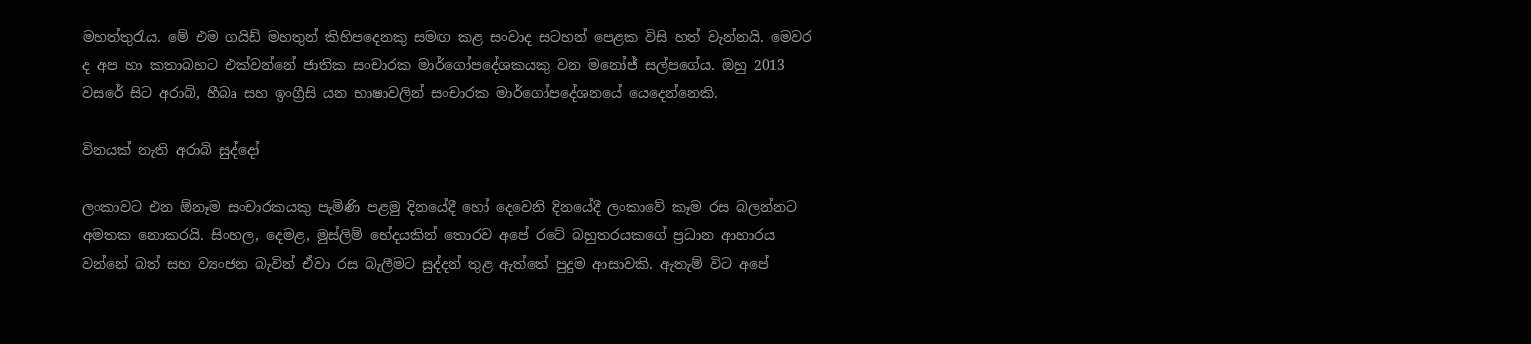මහත්තුරැය. මේ එම ගයිඩ් මහතුන් කිහිපදෙනකු සමඟ කළ සංවාද සටහන් පෙළක විසි හත් වැන්නයි. මෙවර ද අප හා කතාබහට එක්වන්නේ ජාතික සංචාරක මාර්ගෝපදේශකයකු වන මනෝජ් සල්පගේය. ඔහු 2013 වසරේ සිට අරාබි, හීබෘ සහ ඉංග්‍රීසි යන භාෂාවලින් සංචාරක මාර්ගෝපදේශනයේ යෙදෙන්නෙකි.

විනයක් නැති අරාබි සුද්දෝ

ලංකාවට එන ඕනෑම සංචාරකයකු පැමිණි පළමු දිනයේදී හෝ දෙවෙනි දිනයේදී ලංකාවේ කෑම රස බලන්නට අමතක නොකරයි. සිංහල, දෙමළ, මුස්ලිම් භේදයකින් තොරව අපේ රටේ බහුතරයකගේ ප්‍රධාන ආහාරය වන්නේ බත් සහ ව්‍යංජන බැවින් ඒවා රස බැලීමට සුද්දන් තුළ ඇත්තේ පුදුම ආසාවකි. ඇතැම් විට අපේ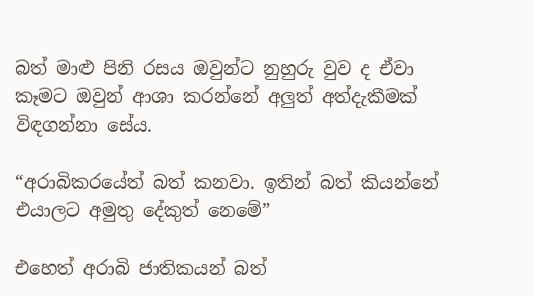බත් මාළු පිනි රසය ඔවුන්ට නුහුරු වුව ද ඒවා කෑමට ඔවුන් ආශා කරන්නේ අලුත් අත්දැකීමක් විඳගන්නා සේය.

“අරාබිකරයේත් බත් කනවා. ඉතින් බත් කියන්නේ එයාලට අමුතු දේකුත් නෙමේ”

එහෙත් අරාබි ජාතිකයන් බත්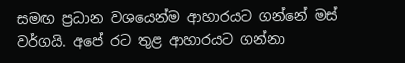සමඟ ප්‍රධාන වශයෙන්ම ආහාරයට ගන්නේ මස් වර්ගයි. අපේ රට තුළ ආහාරයට ගන්නා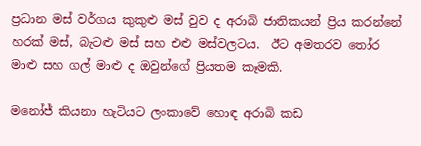ප්‍රධාන මස් වර්ගය කුකුළු මස් වුව ද අරාබි ජාතිකයන් ප්‍රිය කරන්නේ හරක් මස්, බැටළු මස් සහ එළු මස්වලටය.  ඊට අමතරව තෝර මාළු සහ ගල් මාළු ද ඔවුන්ගේ ප්‍රියතම කෑමකි.

මනෝජ් කියනා හැටියට ලංකාවේ හොඳ අරාබි කඩ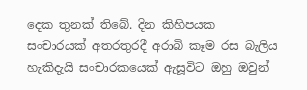දෙක තුනක් තිබේ. දින කිහිපයක සංචාරයක් අතරතුරදී අරාබි කෑම රස බැලිය හැකිදැයි සංචාරකයෙක් ඇසූවිට ඔහු ඔවුන්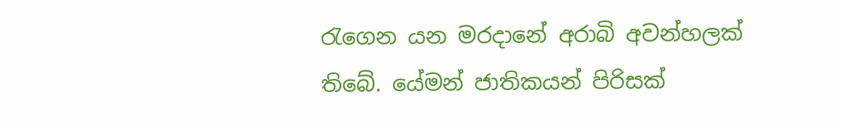රැගෙන යන මරදානේ අරාබි අවන්හලක් තිබේ. යේමන් ජාතිකයන් පිරිසක්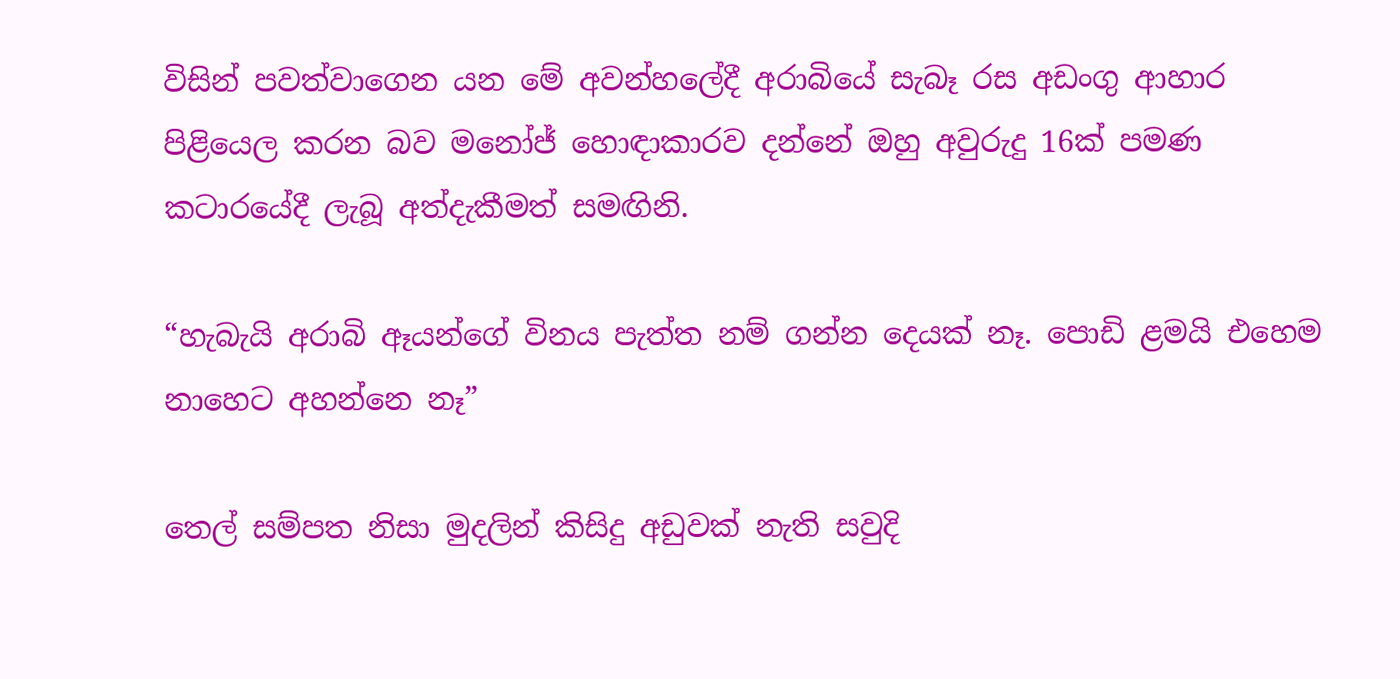විසින් පවත්වාගෙන යන මේ අවන්හලේදී අරාබියේ සැබෑ රස අඩංගු ආහාර පිළියෙල කරන බව මනෝජ් හොඳාකාරව දන්නේ ඔහු අවුරුදු 16ක් පමණ කටාරයේදී ලැබූ අත්දැකීමත් සමඟිනි.

“හැබැයි අරාබි ඈයන්ගේ විනය පැත්ත නම් ගන්න දෙයක් නෑ. පොඩි ළමයි එහෙම නාහෙට අහන්නෙ නෑ”

තෙල් සම්පත නිසා මුදලින් කිසිදු අඩුවක් නැති සවුදි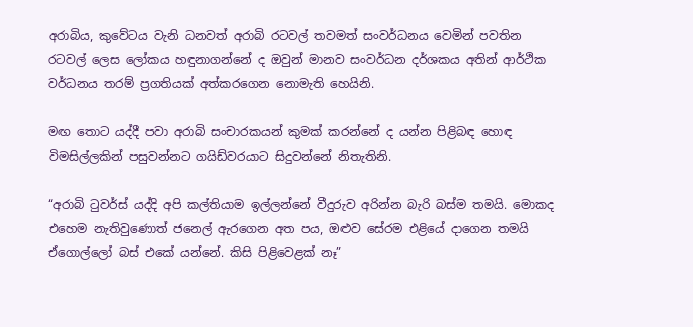අරාබිය, කුවේටය වැනි ධනවත් අරාබි රටවල් තවමත් සංවර්ධනය වෙමින් පවතින රටවල් ලෙස ලෝකය හඳුනාගන්නේ ද ඔවුන් මානව සංවර්ධන දර්ශකය අතින් ආර්ථික වර්ධනය තරම් ප්‍රගතියක් අත්කරගෙන නොමැති හෙයිනි.

මඟ තොට යද්දී පවා අරාබි සංචාරකයන් කුමක් කරන්නේ ද යන්න පිළිබඳ හොඳ විමසිල්ලකින් පසුවන්නට ගයිඩ්වරයාට සිදුවන්නේ නිතැතිනි.

“අරාබි ටුවර්ස් යද්දි අපි කල්තියාම ඉල්ලන්නේ වීදුරුව අරින්න බැරි බස්ම තමයි. මොකද එහෙම නැතිවුණොත් ජනෙල් ඇරගෙන අත පය, ඔළුව සේරම එළියේ දාගෙන තමයි ඒගොල්ලෝ බස් එකේ යන්නේ. කිසි පිළිවෙළක් නෑ”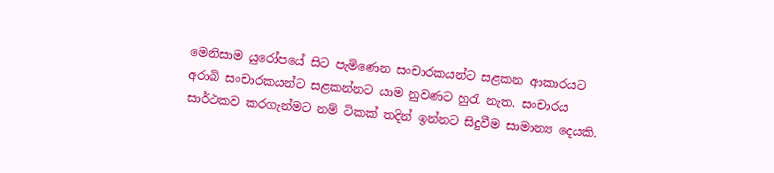මෙනිසාම යුරෝපයේ සිට පැමිණෙන සංචාරකයන්ට සළකන ආකාරයට අරාබි සංචාරකයන්ට සළකන්නට යාම නුවණට හුරැ නැත. සංචාරය සාර්ථකව කරගැන්මට නම් ටිකක් තදින් ඉන්නට සිදුවීම සාමාන්‍ය දෙයකි.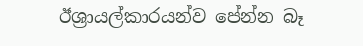ඊශ්‍රායල්කාරයන්ව පේන්න බෑ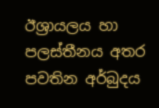ඊශ්‍රායලය හා පලස්තීනය අතර පවතින අර්බුදය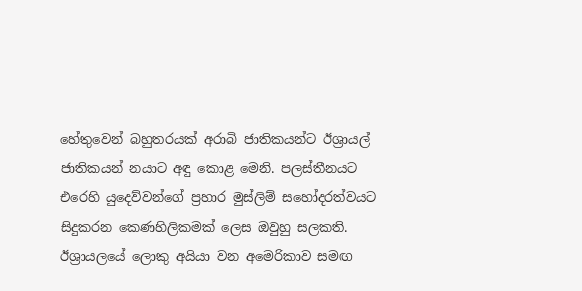හේතුවෙන් බහුතරයක් අරාබි ජාතිකයන්ට ඊශ්‍රායල් ජාතිකයන් නයාට අඳු කොළ මෙනි. පලස්තීනයට එරෙහි යුදෙව්වන්ගේ ප්‍රහාර මුස්ලිම් සහෝදරත්වයට සිදුකරන කෙණහිලිකමක් ලෙස ඔවුහු සලකති. ඊශ්‍රායලයේ ලොකු අයියා වන අමෙරිකාව සමඟ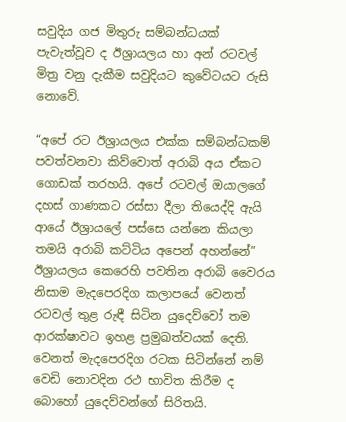සවුදිය ගජ මිතුරු සම්බන්ධයක් පැවැත්වූව ද ඊශ්‍රායලය හා අන් රටවල් මිත්‍ර වනු දැකීම සවුදියට කුවේටයට රුසි නොවේ.

“අපේ රට ඊශ්‍රායලය එක්ක සම්බන්ධකම් පවත්වනවා කිව්වොත් අරාබි අය ඒකට ගොඩක් තරහයි. අපේ රටවල් ඔයාලගේ දහස් ගාණකට රස්සා දීලා තියෙද්දි ඇයි ආයේ ඊශ්‍රායලේ පස්සෙ යන්නෙ කියලා තමයි අරාබි කට්ටිය අපෙන් අහන්නේ”
ඊශ්‍රායලය කෙරෙහි පවතින අරාබි වෛරය නිසාම මැදපෙරදිග කලාපයේ වෙනත් රටවල් තුළ රුඳී සිටින යුදෙව්වෝ තම ආරක්ෂාවට ඉහළ ප්‍රමුඛත්වයක් දෙති. වෙනත් මැදපෙරදිග රටක සිටින්නේ නම් වෙඩි නොවදින රථ භාවිත කිරීම ද බොහෝ යුදෙව්වන්ගේ සිරිතයි.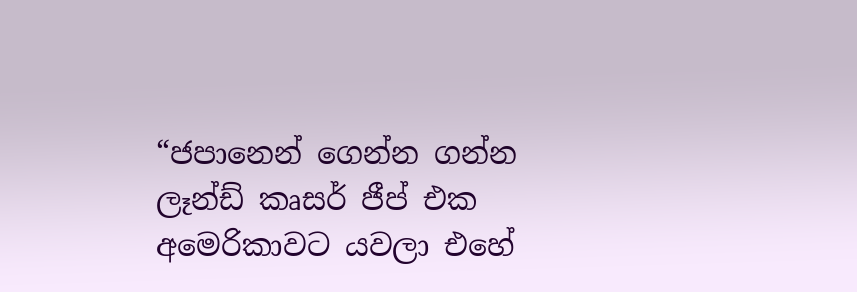“ජපානෙන් ගෙන්න ගන්න ලෑන්ඩ් කෘසර් ජීප් එක අමෙරිකාවට යවලා එහේ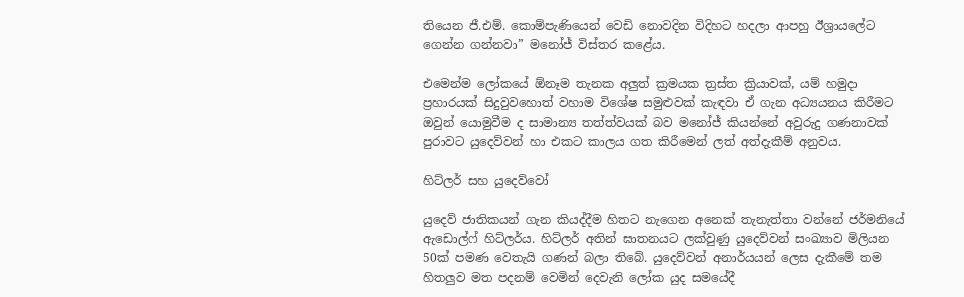තියෙන ජී.එම්. කොම්පැණියෙන් වෙඩි නොවදින විදිහට හදලා ආපහු ඊශ්‍රායලේට ගෙන්න ගන්නවා” මනෝජ් විස්තර කළේය.

එමෙන්ම ලෝකයේ ඕනෑම තැනක අලුත් ක්‍රමයක ත්‍රස්ත ක්‍රියාවක්, යම් හමුදා ප්‍රහාරයක් සිදුවුවහොත් වහාම විශේෂ සමුළුවක් කැඳවා ඒ ගැන අධ්‍යයනය කිරීමට ඔවුන් යොමුවීම ද සාමාන්‍ය තත්ත්වයක් බව මනෝජ් කියන්නේ අවුරුදු ගණනාවක් පුරාවට යුදෙව්වන් හා එකට කාලය ගත කිරීමෙන් ලත් අත්දැකීම් අනුවය.

හිට්ලර් සහ යුදෙව්වෝ

යුදෙව් ජාතිකයන් ගැන කියද්දීම හිතට නැගෙන අනෙක් තැනැත්තා වන්නේ ජර්මනියේ ඇඩොල්ෆ් හිට්ලර්ය. හිට්ලර් අතින් ඝාතනයට ලක්වුණු යුදෙව්වන් සංඛ්‍යාව මිලියන 50ක් පමණ වෙතැයි ගණන් බලා තිබේ. යුදෙව්වන් අනාර්යයන් ලෙස දැකීමේ තම හිතලුව මත පදනම් වෙමින් දෙවැනි ලෝක යුද සමයේදී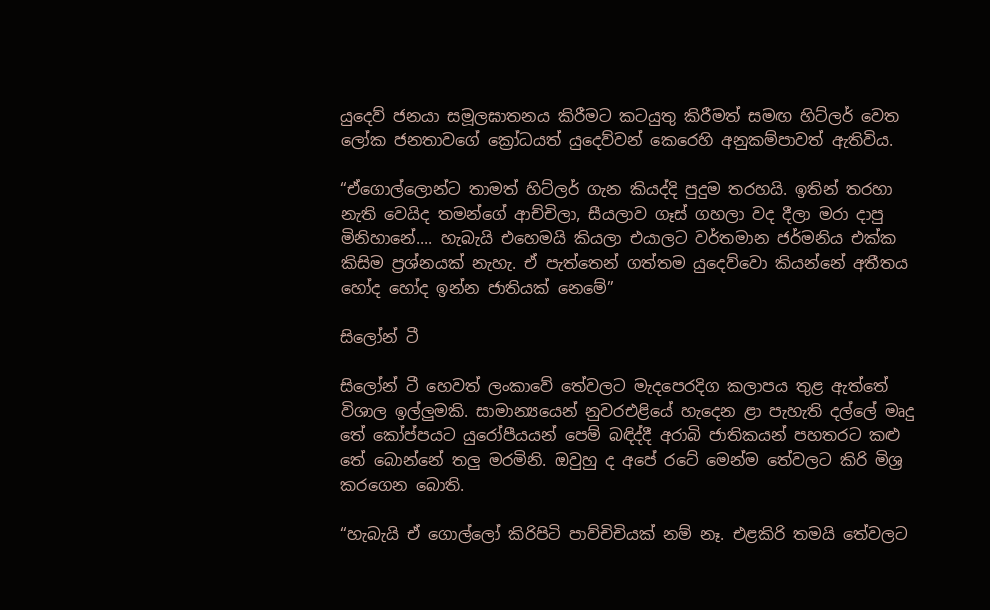යුදෙව් ජනයා සමූලඝාතනය කිරීමට කටයුතු කිරීමත් සමඟ හිට්ලර් වෙත ලෝක ජනතාවගේ ක්‍රෝධයත් යුදෙව්වන් කෙරෙහි අනුකම්පාවත් ඇතිවිය.

“ඒගොල්ලොන්ට තාමත් හිට්ලර් ගැන කියද්දි පුදුම තරහයි. ඉතින් තරහා නැති වෙයිද තමන්ගේ ආච්චිලා, සීයලාව ගෑස් ගහලා වද දීලා මරා දාපු මිනිහානේ.... හැබැයි එහෙමයි කියලා එයාලට වර්තමාන ජර්මනිය එක්ක කිසිම ප්‍රශ්නයක් නැහැ. ඒ පැත්තෙන් ගත්තම යුදෙව්වො කියන්නේ අතීතය හෝද හෝද ඉන්න ජාතියක් නෙමේ”

සිලෝන් ටී

සිලෝන් ටී හෙවත් ලංකාවේ තේවලට මැදපෙරදිග කලාපය තුළ ඇත්තේ විශාල ඉල්ලුමකි. සාමාන්‍යයෙන් නුවරඑළියේ හැදෙන ළා පැහැති දල්ලේ මෘදු තේ කෝප්පයට යුරෝපීයයන් පෙම් බඳිද්දී අරාබි ජාතිකයන් පහතරට කළු තේ බොන්නේ තලු මරමිනි. ඔවුහු ද අපේ රටේ මෙන්ම තේවලට කිරි මිශ්‍ර කරගෙන බොති.

“හැබැයි ඒ ගොල්ලෝ කිරිපිටි පාව්චිචියක් නම් නෑ. එළකිරි තමයි තේවලට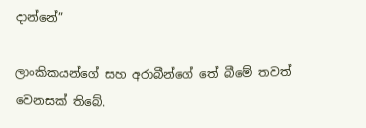දාන්නේ”

ලාංකිකයන්ගේ සහ අරාබීන්ගේ තේ බීමේ තවත් වෙනසක් තිබේ.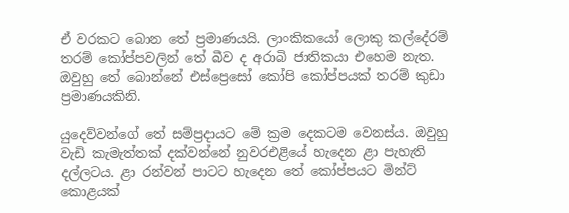ඒ වරකට බොන තේ ප්‍රමාණයයි. ලාංකිකයෝ ලොකු කල්දේරම් තරම් කෝප්පවලින් තේ බීව ද අරාබි ජාතිකයා එහෙම නැත. ඔවුහු තේ බොන්නේ එස්ප්‍රෙසෝ කෝපි කෝප්පයක් තරම් කුඩා ප්‍රමාණයකිනි.

යුදෙව්වන්ගේ තේ සම්ප්‍රදායට මේ ක්‍රම දෙකටම වෙනස්ය. ඔවුහු වැඩි කැමැත්තක් දක්වන්නේ නුවරඑළියේ හැදෙන ළා පැහැති දල්ලටය. ළා රන්වන් පාටට හැදෙන තේ කෝප්පයට මින්ට් කොළයක්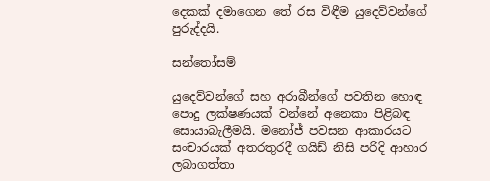දෙකක් දමාගෙන තේ රස විඳීම යුදෙව්වන්ගේ පුරුද්දයි.

සන්තෝසම්

යුදෙව්වන්ගේ සහ අරාබීන්ගේ පවතින හොඳ පොදු ලක්ෂණයක් වන්නේ අනෙකා පිළිබඳ සොයාබැලීමයි. මනෝජ් පවසන ආකාරයට සංචාරයක් අතරතුරදී ගයිඩ් නිසි පරිදි ආහාර ලබාගත්තා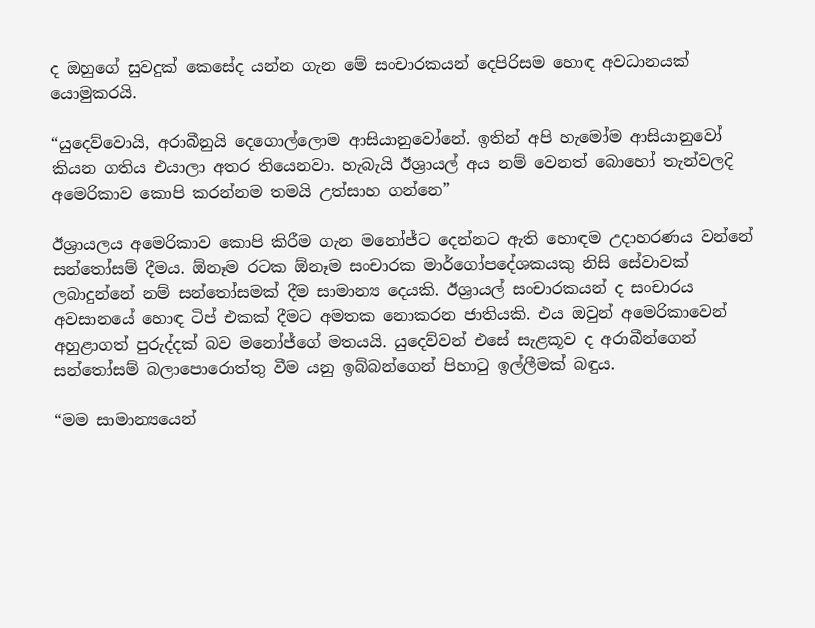ද ඔහුගේ සුවදුක් කෙසේද යන්න ගැන මේ සංචාරකයන් දෙපිරිසම හොඳ අවධානයක් යොමුකරයි.

“යුදෙව්වොයි, අරාබීනුයි දෙගොල්ලොම ආසියානුවෝනේ. ඉතින් අපි හැමෝම ආසියානුවෝ කියන ගතිය එයාලා අතර තියෙනවා. හැබැයි ඊශ්‍රායල් අය නම් වෙනත් බොහෝ තැන්වලදි අමෙරිකාව කොපි කරන්නම තමයි උත්සාහ ගන්නෙ”

ඊශ්‍රායලය අමෙරිකාව කොපි කිරීම ගැන මනෝජ්ට දෙන්නට ඇති හොඳම උදාහරණය වන්නේ සන්තෝසම් දීමය. ඕනෑම රටක ඕනෑම සංචාරක මාර්ගෝපදේශකයකු නිසි සේවාවක් ලබාදුන්නේ නම් සන්තෝසමක් දීම සාමාන්‍ය දෙයකි. ඊශ්‍රායල් සංචාරකයන් ද සංචාරය අවසානයේ හොඳ ටිප් එකක් දීමට අමතක නොකරන ජාතියකි. එය ඔවුන් අමෙරිකාවෙන් අහුළාගත් පුරුද්දක් බව මනෝජ්ගේ මතයයි. යුදෙව්වන් එසේ සැළකූව ද අරාබීන්ගෙන් සන්තෝසම් බලාපොරොත්තු වීම යනු ඉබ්බන්ගෙන් පිහාටු ඉල්ලීමක් බඳුය.

“මම සාමාන්‍යයෙන්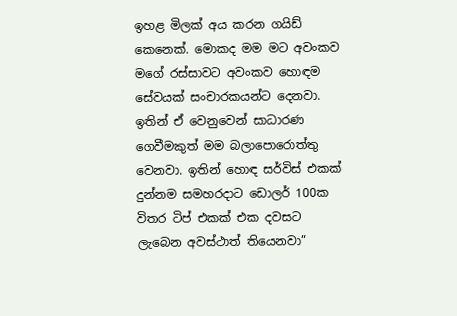ඉහළ මිලක් අය කරන ගයිඩ් කෙනෙක්. මොකද මම මට අවංකව මගේ රස්සාවට අවංකව හොඳම සේවයක් සංචාරකයන්ට දෙනවා. ඉතින් ඒ වෙනුවෙන් සාධාරණ ගෙවීමකුත් මම බලාපොරොත්තු වෙනවා. ඉතින් හොඳ සර්විස් එකක් දුන්නම සමහරදාට ඩොලර් 100ක විතර ටිප් එකක් එක දවසට ලැබෙන අවස්ථාත් තියෙනවා”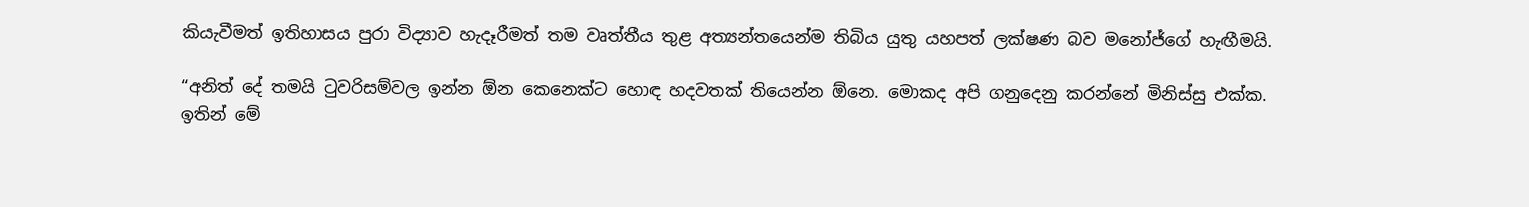කියැවීමත් ඉතිහාසය පුරා විද්‍යාව හැදෑරීමත් තම වෘත්තීය තුළ අත්‍යන්තයෙන්ම තිබිය යුතු යහපත් ලක්ෂණ බව මනෝජ්ගේ හැඟීමයි.

“අනිත් දේ තමයි ටුවරිසම්වල ඉන්න ඕන කෙනෙක්ට හොඳ හදවතක් තියෙන්න ඕනෙ. මොකද අපි ගනුදෙනු කරන්නේ මිනිස්සු එක්ක. ඉතින් මේ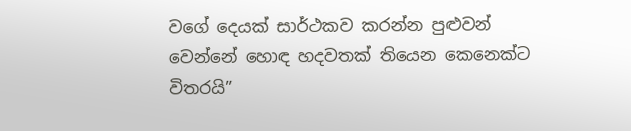වගේ දෙයක් සාර්ථකව කරන්න පුළුවන් වෙන්නේ හොඳ හදවතක් තියෙන කෙනෙක්ට විතරයි”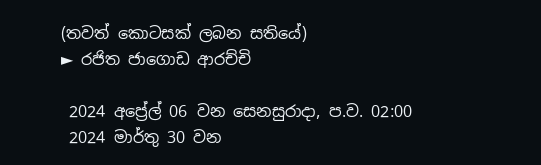(තවත් කොටසක් ලබන සතියේ)
► රජිත ජාගොඩ ආරච්චි

 2024 අප්‍රේල් 06 වන සෙනසුරාදා, ප.ව. 02:00
 2024 මාර්තු 30 වන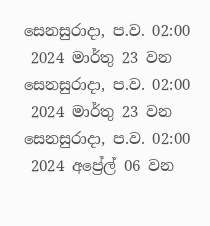සෙනසුරාදා, ප.ව. 02:00
 2024 මාර්තු 23 වන සෙනසුරාදා, ප.ව. 02:00
 2024 මාර්තු 23 වන සෙනසුරාදා, ප.ව. 02:00
 2024 අප්‍රේල් 06 වන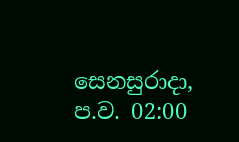සෙනසුරාදා, ප.ව. 02:00